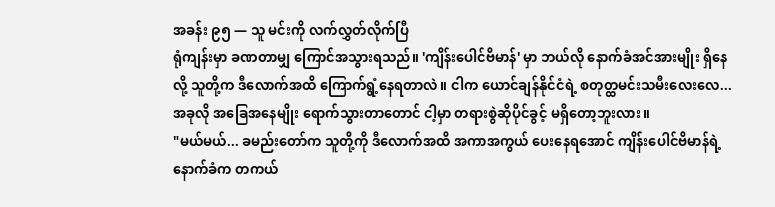အခန်း ၉၅ — သူ မင်းကို လက်လွှတ်လိုက်ပြီ
ရုံကျန်းမှာ ခဏတာမျှ ကြောင်အသွားရသည်။ 'ကျိန်းပေါင်ဗိမာန်' မှာ ဘယ်လို နောက်ခံအင်အားမျိုး ရှိနေလို့ သူတို့က ဒီလောက်အထိ ကြောက်ရွံ့နေရတာလဲ။ ငါက ယောင်ချန်နိုင်ငံရဲ့ စတုတ္ထမင်းသမီးလေးလေ... အခုလို အခြေအနေမျိုး ရောက်သွားတာတောင် ငါ့မှာ တရားစွဲဆိုပိုင်ခွင့် မရှိတော့ဘူးလား။
"မယ်မယ်... ခမည်းတော်က သူတို့ကို ဒီလောက်အထိ အကာအကွယ် ပေးနေရအောင် ကျိန်းပေါင်ဗိမာန်ရဲ့ နောက်ခံက တကယ်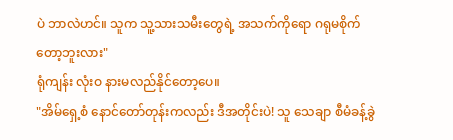ပဲ ဘာလဲဟင်။ သူက သူ့သားသမီးတွေရဲ့ အသက်ကိုရော ဂရုမစိုက်တော့ဘူးလား"
ရုံကျန်း လုံးဝ နားမလည်နိုင်တော့ပေ။
"အိမ်ရှေ့စံ နောင်တော်တုန်းကလည်း ဒီအတိုင်းပဲ! သူ သေချာ စီမံခန့်ခွဲ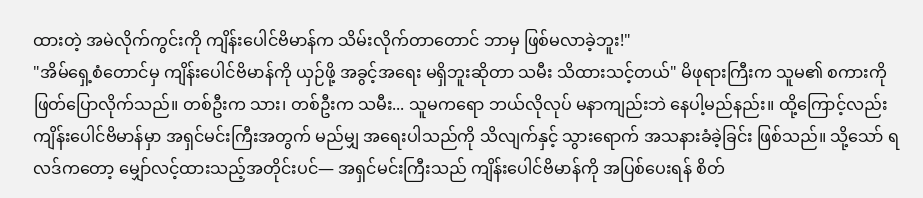ထားတဲ့ အမဲလိုက်ကွင်းကို ကျိန်းပေါင်ဗိမာန်က သိမ်းလိုက်တာတောင် ဘာမှ ဖြစ်မလာခဲ့ဘူး!"
"အိမ်ရှေ့စံတောင်မှ ကျိန်းပေါင်ဗိမာန်ကို ယှဉ်ဖို့ အခွင့်အရေး မရှိဘူးဆိုတာ သမီး သိထားသင့်တယ်" မိဖုရားကြီးက သူမ၏ စကားကို ဖြတ်ပြောလိုက်သည်။ တစ်ဦးက သား၊ တစ်ဦးက သမီး... သူမကရော ဘယ်လိုလုပ် မနာကျည်းဘဲ နေပါ့မည်နည်း။ ထို့ကြောင့်လည်း ကျိန်းပေါင်ဗိမာန်မှာ အရှင်မင်းကြီးအတွက် မည်မျှ အရေးပါသည်ကို သိလျက်နှင့် သွားရောက် အသနားခံခဲ့ခြင်း ဖြစ်သည်။ သို့သော် ရလဒ်ကတော့ မျှော်လင့်ထားသည့်အတိုင်းပင်— အရှင်မင်းကြီးသည် ကျိန်းပေါင်ဗိမာန်ကို အပြစ်ပေးရန် စိတ်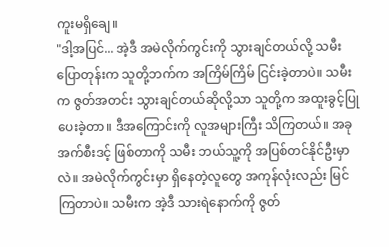ကူးမရှိချေ။
"ဒါ့အပြင်... အဲ့ဒီ အမဲလိုက်ကွင်းကို သွားချင်တယ်လို့ သမီး ပြောတုန်းက သူတို့ဘက်က အကြိမ်ကြိမ် ငြင်းခဲ့တာပဲ။ သမီးက ဇွတ်အတင်း သွားချင်တယ်ဆိုလို့သာ သူတို့က အထူးခွင့်ပြုပေးခဲ့တာ။ ဒီအကြောင်းကို လူအများကြီး သိကြတယ်။ အခု အက်စီးဒင့် ဖြစ်တာကို သမီး ဘယ်သူ့ကို အပြစ်တင်နိုင်ဦးမှာလဲ။ အမဲလိုက်ကွင်းမှာ ရှိနေတဲ့လူတွေ အကုန်လုံးလည်း မြင်ကြတာပဲ။ သမီးက အဲ့ဒီ သားရဲနောက်ကို ဇွတ်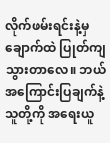လိုက်ဖမ်းရင်းနဲ့မှ ချောက်ထဲ ပြုတ်ကျသွားတာလေ။ ဘယ်အကြောင်းပြချက်နဲ့ သူတို့ကို အရေးယူ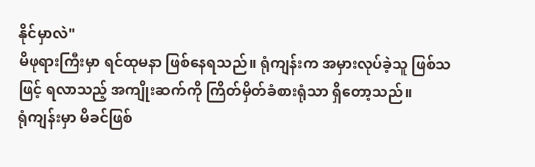နိုင်မှာလဲ"
မိဖုရားကြီးမှာ ရင်ထုမနာ ဖြစ်နေရသည်။ ရုံကျန်းက အမှားလုပ်ခဲ့သူ ဖြစ်သဖြင့် ရလာသည့် အကျိုးဆက်ကို ကြိတ်မှိတ်ခံစားရုံသာ ရှိတော့သည်။
ရုံကျန်းမှာ မိခင်ဖြစ်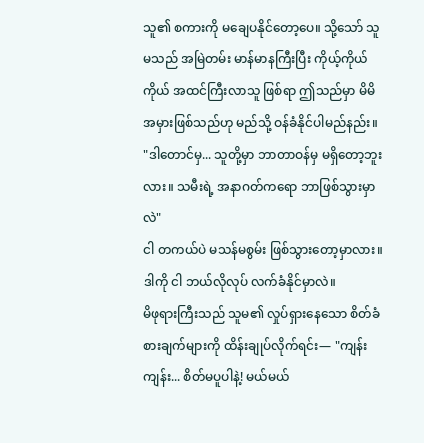သူ၏ စကားကို မချေပနိုင်တော့ပေ။ သို့သော် သူမသည် အမြဲတမ်း မာန်မာနကြီးပြီး ကိုယ့်ကိုယ်ကိုယ် အထင်ကြီးလာသူ ဖြစ်ရာ ဤသည်မှာ မိမိအမှားဖြစ်သည်ဟု မည်သို့ ဝန်ခံနိုင်ပါမည်နည်း။
"ဒါတောင်မှ... သူတို့မှာ ဘာတာဝန်မှ မရှိတော့ဘူးလား။ သမီးရဲ့ အနာဂတ်ကရော ဘာဖြစ်သွားမှာလဲ"
ငါ တကယ်ပဲ မသန်မစွမ်း ဖြစ်သွားတော့မှာလား။ ဒါကို ငါ ဘယ်လိုလုပ် လက်ခံနိုင်မှာလဲ။
မိဖုရားကြီးသည် သူမ၏ လှုပ်ရှားနေသော စိတ်ခံစားချက်များကို ထိန်းချုပ်လိုက်ရင်း— "ကျန်းကျန်း... စိတ်မပူပါနဲ့! မယ်မယ်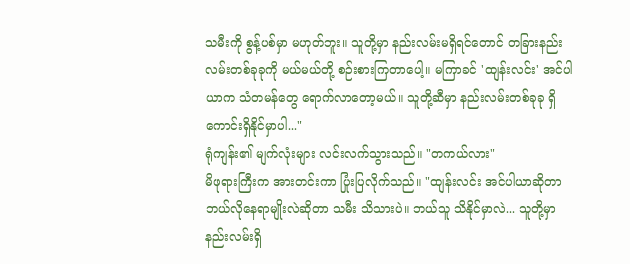သမီးကို စွန့်ပစ်မှာ မဟုတ်ဘူး။ သူတို့မှာ နည်းလမ်းမရှိရင်တောင် တခြားနည်းလမ်းတစ်ခုခုကို မယ်မယ်တို့ စဉ်းစားကြတာပေါ့။ မကြာခင် 'ထျန်းလင်း' အင်ပါယာက သံတမန်တွေ ရောက်လာတော့မယ်။ သူတို့ဆီမှာ နည်းလမ်းတစ်ခုခု ရှိကောင်းရှိနိုင်မှာပါ..."
ရုံကျန်း၏ မျက်လုံးများ လင်းလက်သွားသည်။ "တကယ်လား"
မိဖုရားကြီးက အားတင်းကာ ပြုံးပြလိုက်သည်။ "ထျန်းလင်း အင်ပါယာဆိုတာ ဘယ်လိုနေရာမျိုးလဲဆိုတာ သမီး သိသားပဲ။ ဘယ်သူ သိနိုင်မှာလဲ... သူတို့မှာ နည်းလမ်းရှိ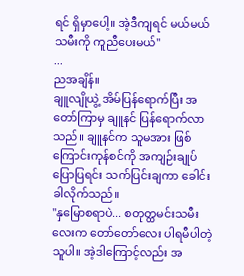ရင် ရှိမှာပေါ့။ အဲ့ဒီကျရင် မယ်မယ် သမီးကို ကူညီပေးမယ်"
...
ညအချိန်။
ချူလျိုယွဲ့ အိမ်ပြန်ရောက်ပြီး အတော်ကြာမှ ချူနင် ပြန်ရောက်လာသည်။ ချူနင်က သူမအား ဖြစ်ကြောင်းကုန်စင်ကို အကျဉ်းချုပ် ပြောပြရင်း သက်ပြင်းချကာ ခေါင်းခါလိုက်သည်။
"နှမြောစရာပဲ... စတုတ္ထမင်းသမီးလေးက တော်တော်လေး ပါရမီပါတဲ့သူပါ။ အဲ့ဒါကြောင့်လည်း အ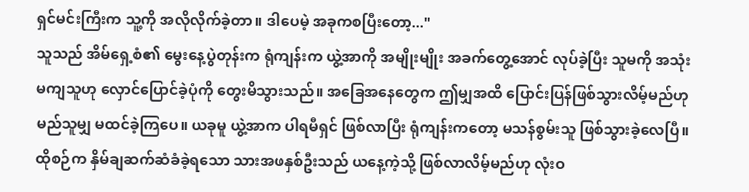ရှင်မင်းကြီးက သူ့ကို အလိုလိုက်ခဲ့တာ။ ဒါပေမဲ့ အခုကစပြီးတော့..."
သူသည် အိမ်ရှေ့စံ၏ မွေးနေ့ပွဲတုန်းက ရုံကျန်းက ယွဲ့အာကို အမျိုးမျိုး အခက်တွေ့အောင် လုပ်ခဲ့ပြီး သူမကို အသုံးမကျသူဟု လှောင်ပြောင်ခဲ့ပုံကို တွေးမိသွားသည်။ အခြေအနေတွေက ဤမျှအထိ ပြောင်းပြန်ဖြစ်သွားလိမ့်မည်ဟု မည်သူမျှ မထင်ခဲ့ကြပေ။ ယခုမူ ယွဲ့အာက ပါရမီရှင် ဖြစ်လာပြီး ရုံကျန်းကတော့ မသန်စွမ်းသူ ဖြစ်သွားခဲ့လေပြီ။ ထိုစဉ်က နှိမ်ချဆက်ဆံခံခဲ့ရသော သားအဖနှစ်ဦးသည် ယနေ့ကဲ့သို့ ဖြစ်လာလိမ့်မည်ဟု လုံးဝ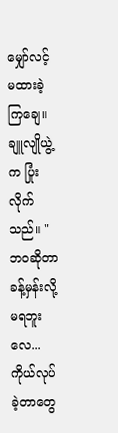မျှော်လင့်မထားခဲ့ကြချေ။
ချူလျိုယွဲ့က ပြုံးလိုက်သည်။ "ဘဝဆိုတာ ခန့်မှန်းလို့ မရဘူးလေ... ကိုယ်လုပ်ခဲ့တာတွေ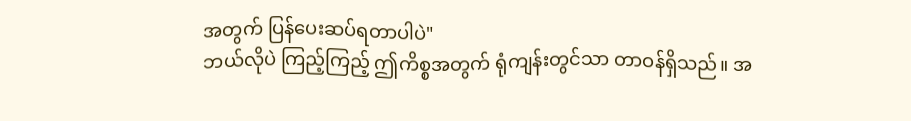အတွက် ပြန်ပေးဆပ်ရတာပါပဲ"
ဘယ်လိုပဲ ကြည့်ကြည့် ဤကိစ္စအတွက် ရုံကျန်းတွင်သာ တာဝန်ရှိသည်။ အ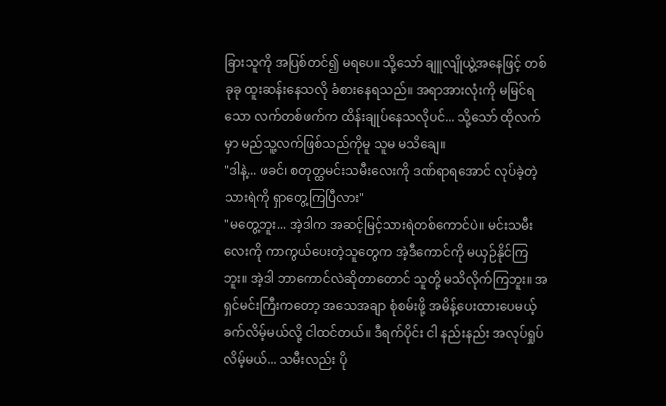ခြားသူကို အပြစ်တင်၍ မရပေ။ သို့သော် ချူလျိုယွဲ့အနေဖြင့် တစ်ခုခု ထူးဆန်းနေသလို ခံစားနေရသည်။ အရာအားလုံးကို မမြင်ရသော လက်တစ်ဖက်က ထိန်းချုပ်နေသလိုပင်... သို့သော် ထိုလက်မှာ မည်သူ့လက်ဖြစ်သည်ကိုမူ သူမ မသိချေ။
"ဒါနဲ့... ဖခင်၊ စတုတ္ထမင်းသမီးလေးကို ဒဏ်ရာရအောင် လုပ်ခဲ့တဲ့ သားရဲကို ရှာတွေ့ကြပြီလား"
"မတွေ့ဘူး... အဲ့ဒါက အဆင့်မြင့်သားရဲတစ်ကောင်ပဲ။ မင်းသမီးလေးကို ကာကွယ်ပေးတဲ့သူတွေက အဲ့ဒီကောင်ကို မယှဉ်နိုင်ကြဘူး။ အဲ့ဒါ ဘာကောင်လဲဆိုတာတောင် သူတို့ မသိလိုက်ကြဘူး။ အရှင်မင်းကြီးကတော့ အသေအချာ စုံစမ်းဖို့ အမိန့်ပေးထားပေမယ့် ခက်လိမ့်မယ်လို့ ငါထင်တယ်။ ဒီရက်ပိုင်း ငါ နည်းနည်း အလုပ်ရှုပ်လိမ့်မယ်... သမီးလည်း ပို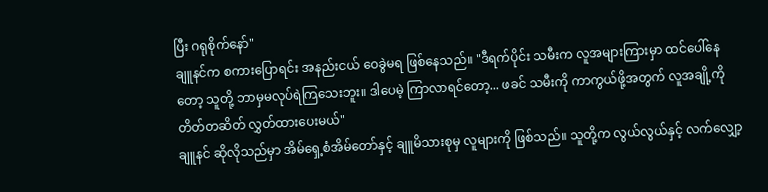ပြီး ဂရုစိုက်နော်"
ချူနင်က စကားပြောရင်း အနည်းငယ် ဝေခွဲမရ ဖြစ်နေသည်။ "ဒီရက်ပိုင်း သမီးက လူအများကြားမှာ ထင်ပေါ်နေတော့ သူတို့ ဘာမှမလုပ်ရဲကြသေးဘူး။ ဒါပေမဲ့ ကြာလာရင်တော့... ဖခင် သမီးကို ကာကွယ်ဖို့အတွက် လူအချို့ကို တိတ်တဆိတ် လွှတ်ထားပေးမယ်"
ချူနင် ဆိုလိုသည်မှာ အိမ်ရှေ့စံအိမ်တော်နှင့် ချူမိသားစုမှ လူများကို ဖြစ်သည်။ သူတို့က လွယ်လွယ်နှင့် လက်လျှော့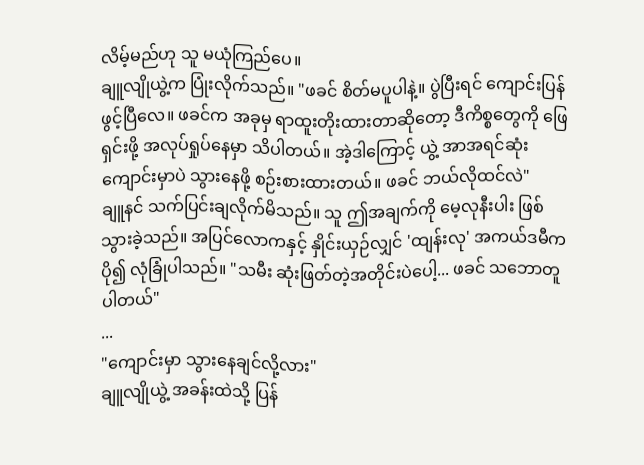လိမ့်မည်ဟု သူ မယုံကြည်ပေ။
ချူလျိုယွဲ့က ပြုံးလိုက်သည်။ "ဖခင် စိတ်မပူပါနဲ့။ ပွဲပြီးရင် ကျောင်းပြန်ဖွင့်ပြီလေ။ ဖခင်က အခုမှ ရာထူးတိုးထားတာဆိုတော့ ဒီကိစ္စတွေကို ဖြေရှင်းဖို့ အလုပ်ရှုပ်နေမှာ သိပါတယ်။ အဲ့ဒါကြောင့် ယွဲ့ အာအရင်ဆုံး ကျောင်းမှာပဲ သွားနေဖို့ စဉ်းစားထားတယ်။ ဖခင် ဘယ်လိုထင်လဲ"
ချူနင် သက်ပြင်းချလိုက်မိသည်။ သူ ဤအချက်ကို မေ့လုနီးပါး ဖြစ်သွားခဲ့သည်။ အပြင်လောကနှင့် နှိုင်းယှဉ်လျှင် 'ထျန်းလု' အကယ်ဒမီက ပို၍ လုံခြုံပါသည်။ "သမီး ဆုံးဖြတ်တဲ့အတိုင်းပဲပေါ့... ဖခင် သဘောတူပါတယ်"
...
"ကျောင်းမှာ သွားနေချင်လို့လား"
ချူလျိုယွဲ့ အခန်းထဲသို့ ပြန်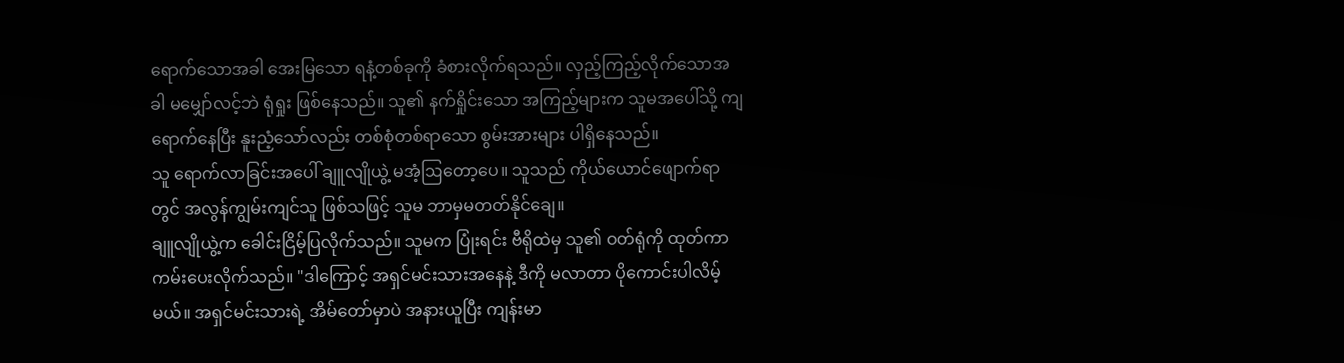ရောက်သောအခါ အေးမြသော ရနံ့တစ်ခုကို ခံစားလိုက်ရသည်။ လှည့်ကြည့်လိုက်သောအခါ မမျှော်လင့်ဘဲ ရုံရှုး ဖြစ်နေသည်။ သူ၏ နက်ရှိုင်းသော အကြည့်များက သူမအပေါ်သို့ ကျရောက်နေပြီး နူးညံ့သော်လည်း တစ်စုံတစ်ရာသော စွမ်းအားများ ပါရှိနေသည်။
သူ ရောက်လာခြင်းအပေါ် ချူလျိုယွဲ့ မအံ့ဩတော့ပေ။ သူသည် ကိုယ်ယောင်ဖျောက်ရာတွင် အလွန်ကျွမ်းကျင်သူ ဖြစ်သဖြင့် သူမ ဘာမှမတတ်နိုင်ချေ။
ချူလျိုယွဲ့က ခေါင်းငြိမ့်ပြလိုက်သည်။ သူမက ပြုံးရင်း ဗီရိုထဲမှ သူ၏ ဝတ်ရုံကို ထုတ်ကာ ကမ်းပေးလိုက်သည်။ "ဒါကြောင့် အရှင်မင်းသားအနေနဲ့ ဒီကို မလာတာ ပိုကောင်းပါလိမ့်မယ်။ အရှင်မင်းသားရဲ့ အိမ်တော်မှာပဲ အနားယူပြီး ကျန်းမာ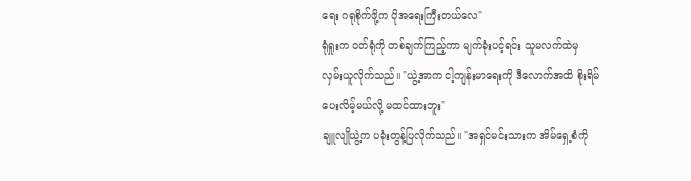ရေး ဂရုစိုက်ဖို့က ပိုအရေးကြီးတယ်လေ"
ရုံရှုးက ဝတ်ရုံကို တစ်ချက်ကြည့်ကာ မျက်ခုံးပင့်ရင်း သူမလက်ထဲမှ လှမ်းယူလိုက်သည်။ "ယွဲ့အာက ငါ့ကျန်းမာရေးကို ဒီလောက်အထိ စိုးရိမ်ပေးလိမ့်မယ်လို့ မထင်ထားဘူး"
ချူလျိုယွဲ့က ပခုံးတွန့်ပြလိုက်သည်။ "အရှင်မင်းသားက အိမ်ရှေ့စံကို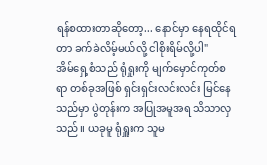ရန်စထားတာဆိုတော့... နောင်မှာ နေရထိုင်ရတာ ခက်ခဲလိမ့်မယ်လို့ ငါစိုးရိမ်လို့ပါ"
အိမ်ရှေ့စံသည် ရုံရှုးကို မျက်မှောင်ကုတ်စရာ တစ်ခုအဖြစ် ရှင်းရှင်းလင်းလင်း မြင်နေသည်မှာ ပွဲတုန်းက အပြုအမူအရ သိသာလှသည်။ ယခုမူ ရုံရှူးက သူမ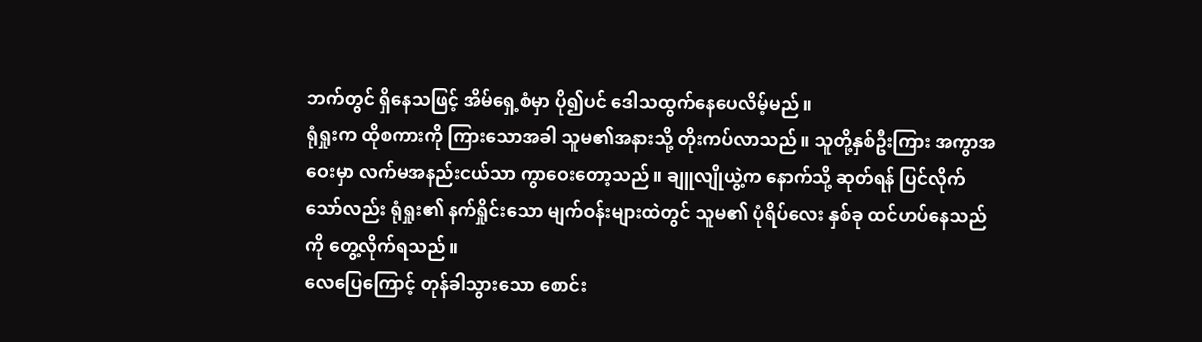ဘက်တွင် ရှိနေသဖြင့် အိမ်ရှေ့စံမှာ ပို၍ပင် ဒေါသထွက်နေပေလိမ့်မည်။
ရုံရှုးက ထိုစကားကို ကြားသောအခါ သူမ၏အနားသို့ တိုးကပ်လာသည်။ သူတို့နှစ်ဦးကြား အကွာအဝေးမှာ လက်မအနည်းငယ်သာ ကွာဝေးတော့သည်။ ချူလျိုယွဲ့က နောက်သို့ ဆုတ်ရန် ပြင်လိုက်သော်လည်း ရုံရှုး၏ နက်ရှိုင်းသော မျက်ဝန်းများထဲတွင် သူမ၏ ပုံရိပ်လေး နှစ်ခု ထင်ဟပ်နေသည်ကို တွေ့လိုက်ရသည်။
လေပြေကြောင့် တုန်ခါသွားသော စောင်း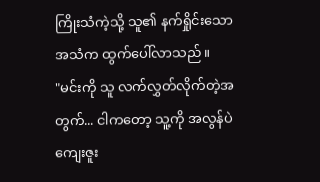ကြိုးသံကဲ့သို့ သူ၏ နက်ရှိုင်းသော အသံက ထွက်ပေါ်လာသည်။
"မင်းကို သူ လက်လွှတ်လိုက်တဲ့အတွက်... ငါကတော့ သူ့ကို အလွန်ပဲ ကျေးဇူး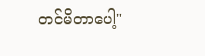တင်မိတာပေါ့"